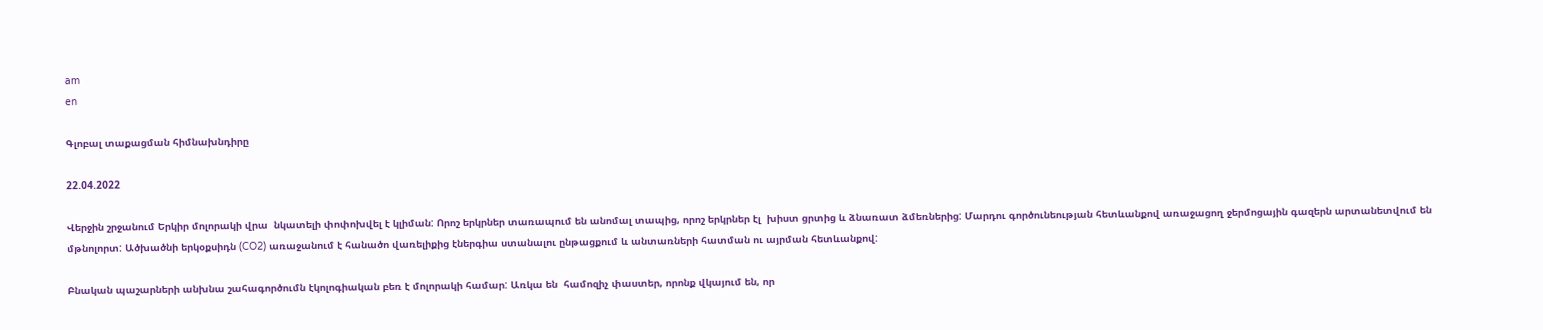am
en

Գլոբալ տաքացման հիմնախնդիրը

22.04.2022

Վերջին շրջանում Երկիր մոլորակի վրա  նկատելի փոփոխվել է կլիման: Որոշ երկրներ տառապում են անոմալ տապից, որոշ երկրներ էլ  խիստ ցրտից և ձնառատ ձմեռներից: Մարդու գործունեության հետևանքով առաջացող ջերմոցային գազերն արտանետվում են մթնոլորտ: Ածխածնի երկօքսիդն (CO2) առաջանում է հանածո վառելիքից էներգիա ստանալու ընթացքում և անտառների հատման ու այրման հետևանքով:

Բնական պաշարների անխնա շահագործումն էկոլոգիական բեռ է մոլորակի համար: Առկա են  համոզիչ փաստեր, որոնք վկայում են, որ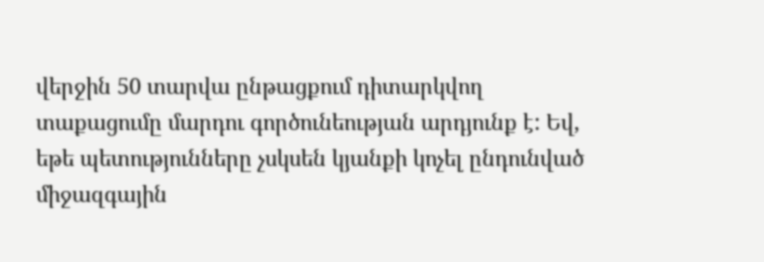վերջին 50 տարվա ընթացքում դիտարկվող տաքացումը մարդու գործունեության արդյունք է: Եվ, եթե պետությունները չսկսեն կյանքի կոչել ընդունված միջազգային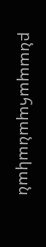բնապահպանական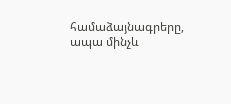համաձայնագրերը, ապա մինչև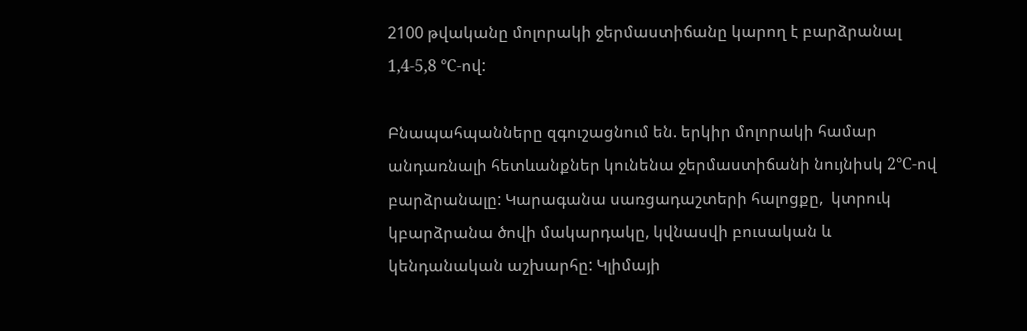2100 թվականը մոլորակի ջերմաստիճանը կարող է բարձրանալ 1,4-5,8 °С-ով:

Բնապահպանները զգուշացնում են. երկիր մոլորակի համար անդառնալի հետևանքներ կունենա ջերմաստիճանի նույնիսկ 2°С-ով բարձրանալը: Կարագանա սառցադաշտերի հալոցքը,  կտրուկ կբարձրանա ծովի մակարդակը, կվնասվի բուսական և կենդանական աշխարհը: Կլիմայի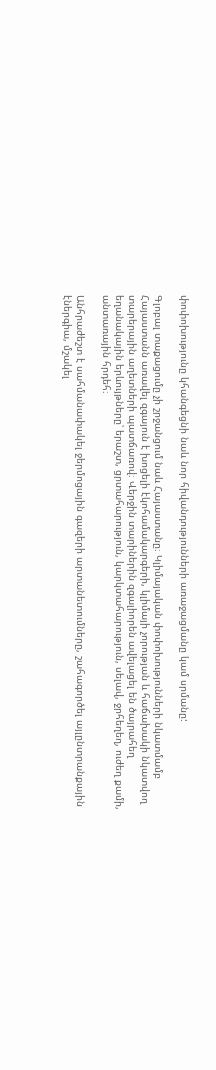փոփոխությունը կհանգեցնի նաև նոր հիվանդությունների առաջացմանը կամ սրմանը:

Գլոբալ տաքացումը չի շրջանցում նաև Հայաստանը։ Կլիմայական փոփոխությունների նկատմամբ Հայաստանն առավել զգայուն է խոցելի էկոհամակարգերի, կլիմայի չորության և հաճախակի նկատվող տարերային աղետների պատճառով։ Վերջին տարիներին զգալիորեն ավելացել են ծայրահեղ եղանակային երևույթները՝ երաշտ, ցրտահարություն, կարկտահարություն, սելավ, ջրհեղեղ, ուժեղ քամի, անտառային հրդեհ։

Անհրաժեշտ է սահմանափակել ջերմոցային գազերի արտանետումները, շահագործել այլընտրանքային էներգիա, մշակել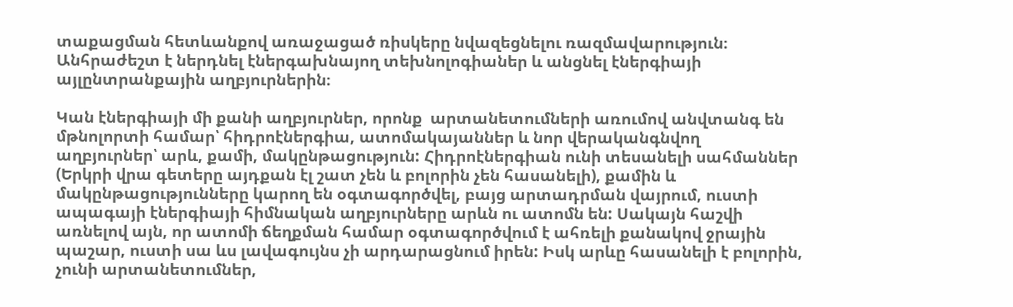տաքացման հետևանքով առաջացած ռիսկերը նվազեցնելու ռազմավարություն։ Անհրաժեշտ է ներդնել էներգախնայող տեխնոլոգիաներ և անցնել էներգիայի այլընտրանքային աղբյուրներին։

Կան էներգիայի մի քանի աղբյուրներ, որոնք  արտանետումների առումով անվտանգ են մթնոլորտի համար՝ հիդրոէներգիա, ատոմակայաններ և նոր վերականգնվող աղբյուրներ՝ արև, քամի, մակընթացություն: Հիդրոէներգիան ունի տեսանելի սահմաններ  (Երկրի վրա գետերը այդքան էլ շատ չեն և բոլորին չեն հասանելի), քամին և մակընթացությունները կարող են օգտագործվել, բայց արտադրման վայրում, ուստի ապագայի էներգիայի հիմնական աղբյուրները արևն ու ատոմն են: Սակայն հաշվի առնելով այն, որ ատոմի ճեղքման համար օգտագործվում է ահռելի քանակով ջրային պաշար, ուստի սա ևս լավագույնս չի արդարացնում իրեն: Իսկ արևը հասանելի է բոլորին, չունի արտանետումներ,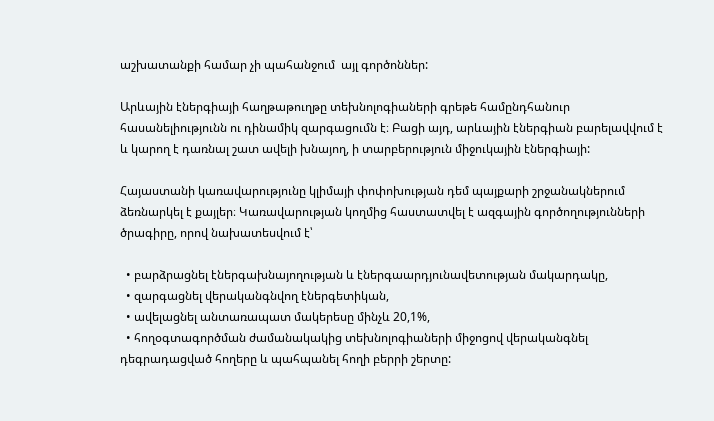աշխատանքի համար չի պահանջում  այլ գործոններ:

Արևային էներգիայի հաղթաթուղթը տեխնոլոգիաների գրեթե համընդհանուր հասանելիությունն ու դինամիկ զարգացումն է։ Բացի այդ, արևային էներգիան բարելավվում է և կարող է դառնալ շատ ավելի խնայող, ի տարբերություն միջուկային էներգիայի:

Հայաստանի կառավարությունը կլիմայի փոփոխության դեմ պայքարի շրջանակներում ձեռնարկել է քայլեր։ Կառավարության կողմից հաստատվել է ազգային գործողությունների ծրագիրը, որով նախատեսվում է՝

  • բարձրացնել էներգախնայողության և էներգաարդյունավետության մակարդակը,
  • զարգացնել վերականգնվող էներգետիկան,
  • ավելացնել անտառապատ մակերեսը մինչև 20,1%,
  • հողօգտագործման ժամանակակից տեխնոլոգիաների միջոցով վերականգնել դեգրադացված հողերը և պահպանել հողի բերրի շերտը: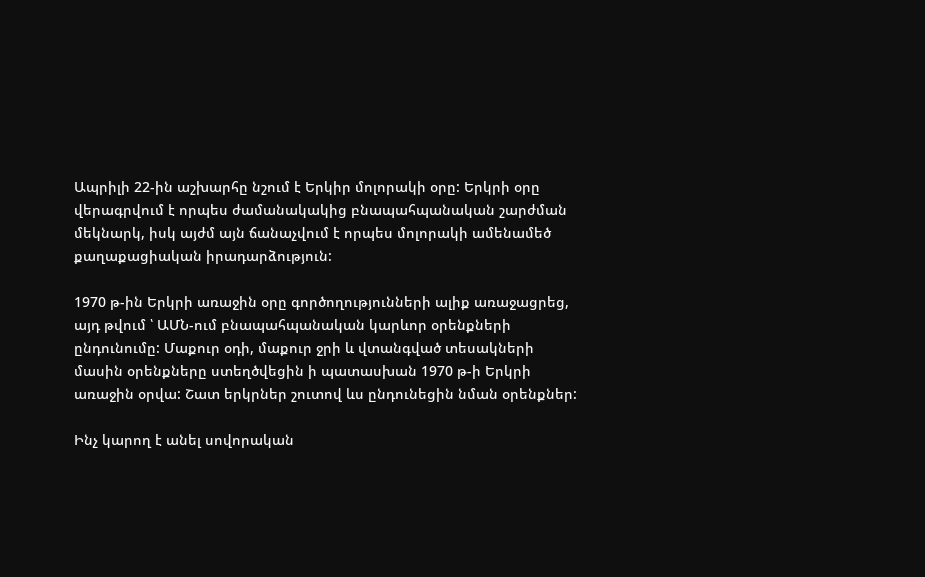Ապրիլի 22-ին աշխարհը նշում է Երկիր մոլորակի օրը: Երկրի օրը վերագրվում է որպես ժամանակակից բնապահպանական շարժման մեկնարկ, իսկ այժմ այն ճանաչվում է որպես մոլորակի ամենամեծ քաղաքացիական իրադարձություն:

1970 թ-ին Երկրի առաջին օրը գործողությունների ալիք առաջացրեց, այդ թվում ՝ ԱՄՆ-ում բնապահպանական կարևոր օրենքների ընդունումը: Մաքուր օդի, մաքուր ջրի և վտանգված տեսակների մասին օրենքները ստեղծվեցին ի պատասխան 1970 թ-ի Երկրի առաջին օրվա: Շատ երկրներ շուտով ևս ընդունեցին նման օրենքներ:

Ինչ կարող է անել սովորական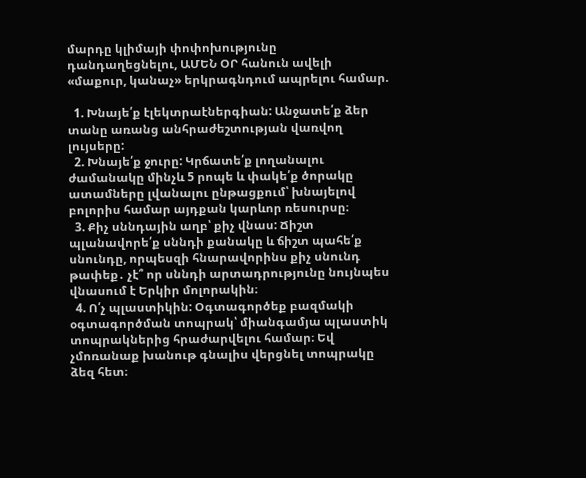մարդը կլիմայի փոփոխությունը դանդաղեցնելու, ԱՄԵՆ ՕՐ հանուն ավելի «մաքուր, կանաչ» երկրագնդում ապրելու համար.

  1. Խնայե՛ք էլեկտրաէներգիան: Անջատե՛ք ձեր տանը առանց անհրաժեշտության վառվող լույսերը:
  2. Խնայե՛ք ջուրը: Կրճատե՛ք լողանալու ժամանակը մինչև 5 րոպե և փակե՛ք ծորակը ատամները լվանալու ընթացքում՝ խնայելով բոլորիս համար այդքան կարևոր ռեսուրսը։
  3. Քիչ սննդային աղբ՝ քիչ վնաս: Ճիշտ պլանավորե՛ք սննդի քանակը և ճիշտ պահե՛ք սնունդը, որպեսզի հնարավորինս քիչ սնունդ թափեք․ չէ՞ որ սննդի արտադրությունը նույնպես վնասում է Երկիր մոլորակին։
  4. Ո՛չ պլաստիկին: Օգտագործեք բազմակի օգտագործման տոպրակ՝ միանգամյա պլաստիկ տոպրակներից հրաժարվելու համար։ Եվ չմոռանաք խանութ գնալիս վերցնել տոպրակը ձեզ հետ։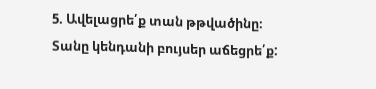5. Ավելացրե՛ք տան թթվածինը։ Տանը կենդանի բույսեր աճեցրե՛ք: